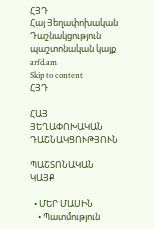ՀՅԴ
Հայ Յեղափոխական Դաշնակցություն պաշտոնական կայք arfd.am
Skip to content
ՀՅԴ

ՀԱՅ ՅԵՂԱՓՈԽԱԿԱՆ ԴԱՇՆԱԿՑՈՒԹՅՈՒՆ

ՊԱՇՏՈՆԱԿԱՆ ԿԱՅՔ

  • ՄԵՐ ՄԱՍԻՆ
    • Պատմություն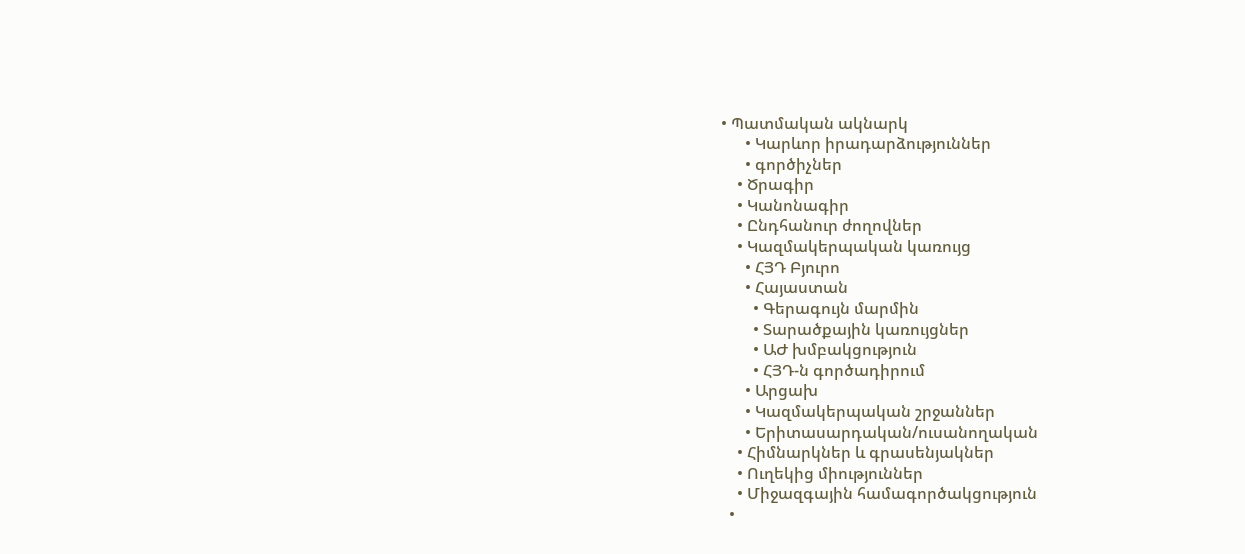• Պատմական ակնարկ
      • Կարևոր իրադարձություններ
      • գործիչներ
    • Ծրագիր
    • Կանոնագիր
    • Ընդհանուր ժողովներ
    • Կազմակերպական կառույց
      • ՀՅԴ Բյուրո
      • Հայաստան
        • Գերագույն մարմին
        • Տարածքային կառույցներ
        • ԱԺ խմբակցություն
        • ՀՅԴ-ն գործադիրում
      • Արցախ
      • Կազմակերպական շրջաններ
      • Երիտասարդական/ուսանողական
    • Հիմնարկներ և գրասենյակներ
    • Ուղեկից միություններ
    • Միջազգային համագործակցություն
  •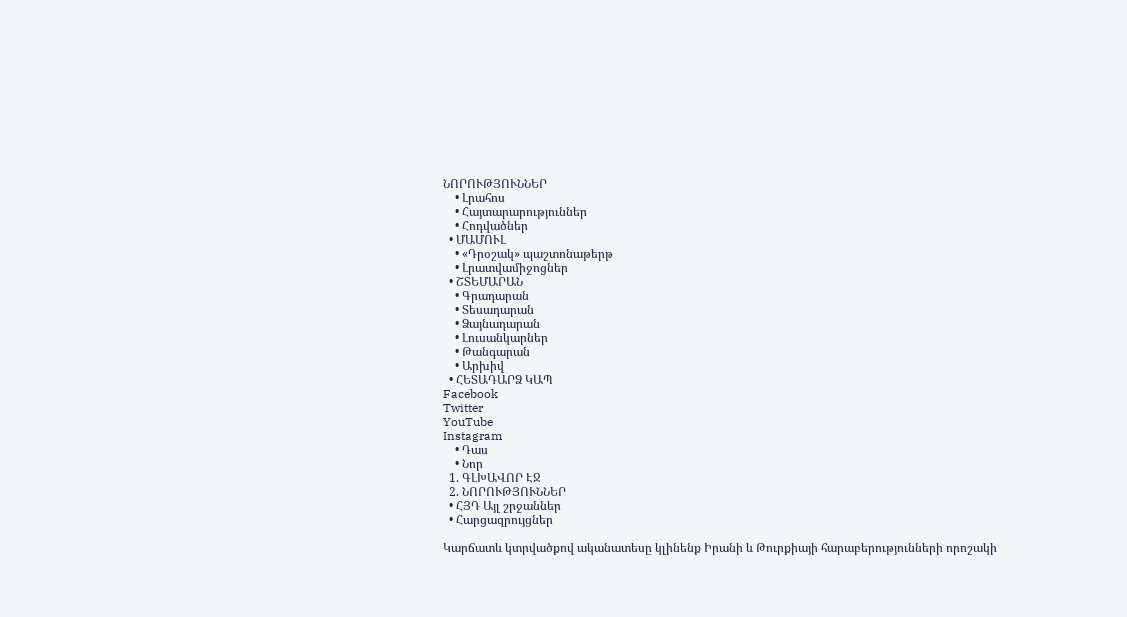ՆՈՐՈՒԹՅՈՒՆՆԵՐ
    • Լրահոս
    • Հայտարարություններ
    • Հոդվածներ
  • ՄԱՄՈՒԼ
    • «Դրօշակ» պաշտոնաթերթ
    • Լրատվամիջոցներ
  • ՇՏԵՄԱՐԱՆ
    • Գրադարան
    • Տեսադարան
    • Ձայնադարան
    • Լուսանկարներ
    • Թանգարան
    • Արխիվ
  • ՀԵՏԱԴԱՐՁ ԿԱՊ
Facebook
Twitter
YouTube
Instagram
    • Դաս
    • Նոր
  1. ԳԼԽԱՎՈՐ ԷՋ
  2. ՆՈՐՈՒԹՅՈՒՆՆԵՐ
  • ՀՅԴ Այլ շրջաններ
  • Հարցազրույցներ

Կարճատև կտրվածքով ականատեսը կլինենք Իրանի և Թուրքիայի հարաբերությունների որոշակի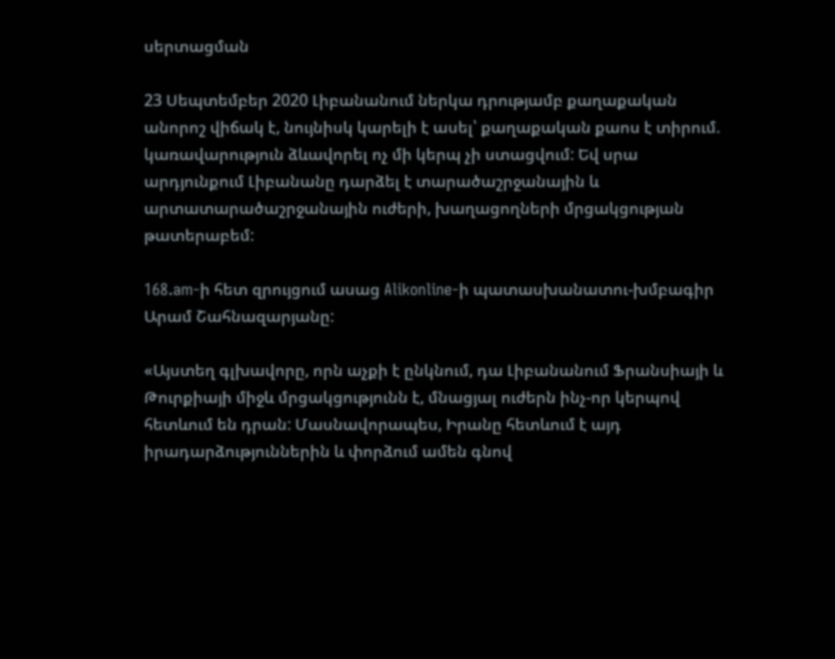սերտացման

23 Սեպտեմբեր 2020 Լիբանանում ներկա դրությամբ քաղաքական անորոշ վիճակ է, նույնիսկ կարելի է ասել՝ քաղաքական քաոս է տիրում. կառավարություն ձևավորել ոչ մի կերպ չի ստացվում: Եվ սրա արդյունքում Լիբանանը դարձել է տարածաշրջանային և արտատարածաշրջանային ուժերի, խաղացողների մրցակցության թատերաբեմ:

168.am-ի հետ զրույցում ասաց Alikonline-ի պատասխանատու-խմբագիր Արամ Շահնազարյանը:

«Այստեղ գլխավորը, որն աչքի է ընկնում, դա Լիբանանում Ֆրանսիայի և Թուրքիայի միջև մրցակցությունն է, մնացյալ ուժերն ինչ-որ կերպով հետևում են դրան: Մասնավորապես, Իրանը հետևում է այդ իրադարձություններին և փորձում ամեն գնով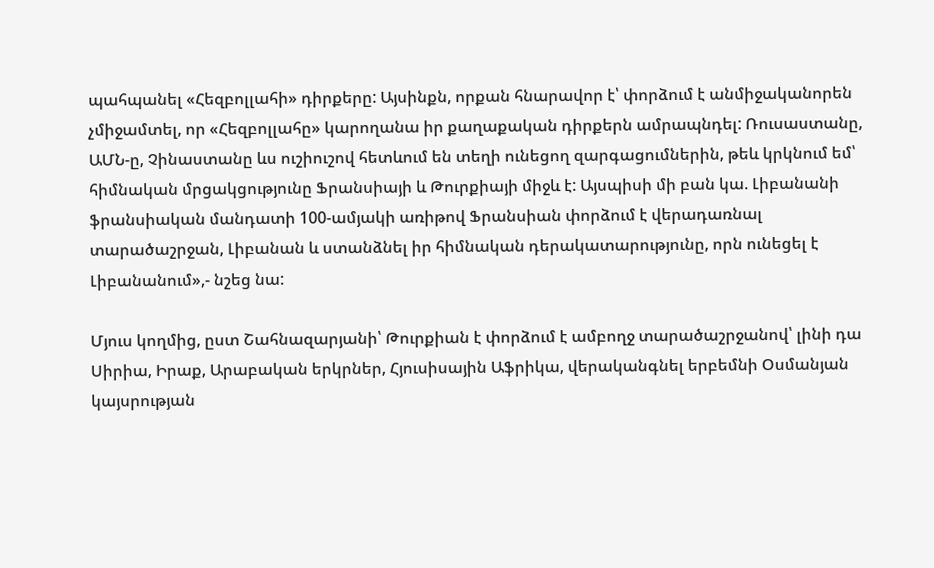պահպանել «Հեզբոլլահի» դիրքերը: Այսինքն, որքան հնարավոր է՝ փորձում է անմիջականորեն չմիջամտել, որ «Հեզբոլլահը» կարողանա իր քաղաքական դիրքերն ամրապնդել: Ռուսաստանը, ԱՄՆ-ը, Չինաստանը ևս ուշիուշով հետևում են տեղի ունեցող զարգացումներին, թեև կրկնում եմ՝ հիմնական մրցակցությունը Ֆրանսիայի և Թուրքիայի միջև է: Այսպիսի մի բան կա. Լիբանանի ֆրանսիական մանդատի 100-ամյակի առիթով Ֆրանսիան փորձում է վերադառնալ տարածաշրջան, Լիբանան և ստանձնել իր հիմնական դերակատարությունը, որն ունեցել է Լիբանանում»,- նշեց նա:

Մյուս կողմից, ըստ Շահնազարյանի՝ Թուրքիան է փորձում է ամբողջ տարածաշրջանով՝ լինի դա Սիրիա, Իրաք, Արաբական երկրներ, Հյուսիսային Աֆրիկա, վերականգնել երբեմնի Օսմանյան կայսրության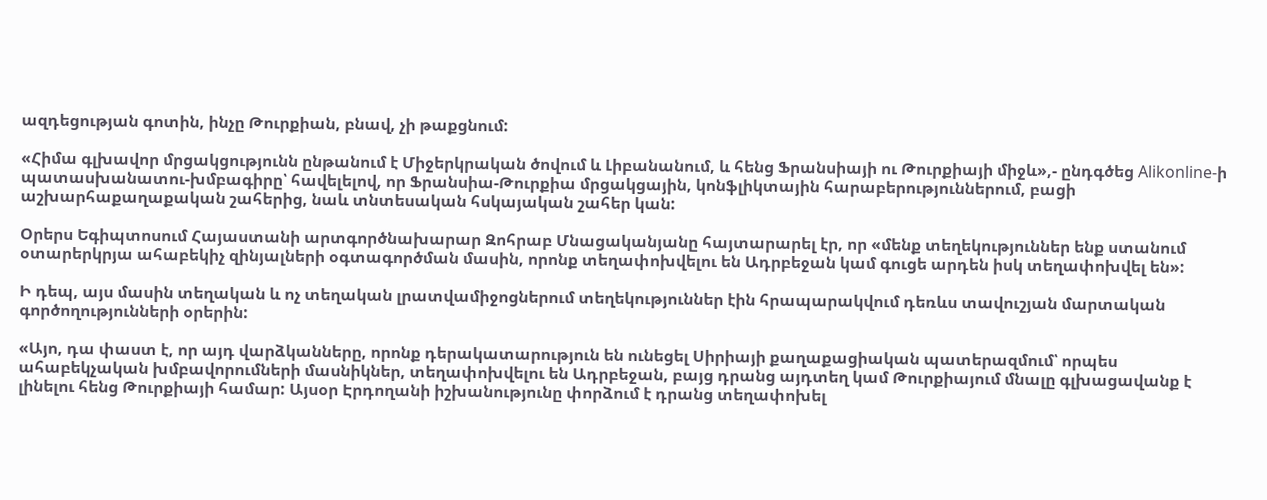ազդեցության գոտին, ինչը Թուրքիան, բնավ, չի թաքցնում:

«Հիմա գլխավոր մրցակցությունն ընթանում է Միջերկրական ծովում և Լիբանանում, և հենց Ֆրանսիայի ու Թուրքիայի միջև»,- ընդգծեց Alikonline-ի պատասխանատու-խմբագիրը՝ հավելելով, որ Ֆրանսիա-Թուրքիա մրցակցային, կոնֆլիկտային հարաբերություններում, բացի աշխարհաքաղաքական շահերից, նաև տնտեսական հսկայական շահեր կան:

Օրերս Եգիպտոսում Հայաստանի արտգործնախարար Զոհրաբ Մնացականյանը հայտարարել էր, որ «մենք տեղեկություններ ենք ստանում օտարերկրյա ահաբեկիչ զինյալների օգտագործման մասին, որոնք տեղափոխվելու են Ադրբեջան կամ գուցե արդեն իսկ տեղափոխվել են»:

Ի դեպ, այս մասին տեղական և ոչ տեղական լրատվամիջոցներում տեղեկություններ էին հրապարակվում դեռևս տավուշյան մարտական գործողությունների օրերին:

«Այո, դա փաստ է, որ այդ վարձկանները, որոնք դերակատարություն են ունեցել Սիրիայի քաղաքացիական պատերազմում՝ որպես ահաբեկչական խմբավորումների մասնիկներ, տեղափոխվելու են Ադրբեջան, բայց դրանց այդտեղ կամ Թուրքիայում մնալը գլխացավանք է լինելու հենց Թուրքիայի համար: Այսօր Էրդողանի իշխանությունը փորձում է դրանց տեղափոխել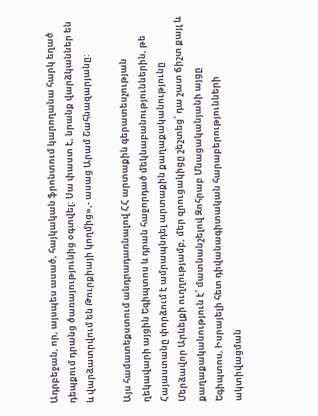Ադրբեջան, որ, այսպես ասած, հայկական ֆրոնտում կարողանա հարկ եղած դեպքում դրանց ծառայությունից օգտվել: Սա փաստ է, նրանք վարձկաններ են և վարձատրվում են Թուրքիայի կողմից»,- ասաց Արամ Շահնազարյանը:

Այս համատեքստում անդրադառնալով ՀՀ արտաքին գերատեսչության ղեկավարի այցին Եգիպտոս և դրան հաջորդած մեկնաբանություններին, թե Հայաստանը փորձում է ամրապնդել արտաքին քաղաքականությունը Մերձավոր Արևելքի ուղղությամբ, մեր զրուցակիցը շեշտեց՝ դա շատ ճիշտ քայլ և քաղաքականություն է՝ մատնանշելով Զոհրաբ Մնացականյանի այցը Եգիպտոս, Իսրայելի հետ դիվանագիտական հարաբերությունների ակտիվացման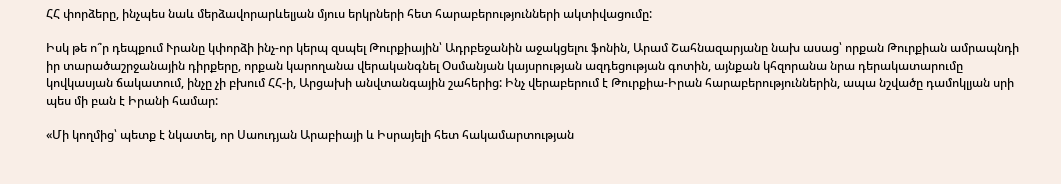ՀՀ փորձերը, ինչպես նաև մերձավորարևելյան մյուս երկրների հետ հարաբերությունների ակտիվացումը:

Իսկ թե ո՞ր դեպքում Ւրանը կփորձի ինչ-որ կերպ զսպել Թուրքիային՝ Ադրբեջանին աջակցելու ֆոնին, Արամ Շահնազարյանը նախ ասաց՝ որքան Թուրքիան ամրապնդի իր տարածաշրջանային դիրքերը, որքան կարողանա վերականգնել Օսմանյան կայսրության ազդեցության գոտին, այնքան կհզորանա նրա դերակատարումը կովկասյան ճակատում, ինչը չի բխում ՀՀ-ի, Արցախի անվտանգային շահերից: Ինչ վերաբերում է Թուրքիա-Իրան հարաբերություններին, ապա նշվածը դամոկլյան սրի պես մի բան է Իրանի համար:

«Մի կողմից՝ պետք է նկատել, որ Սաուդյան Արաբիայի և Իսրայելի հետ հակամարտության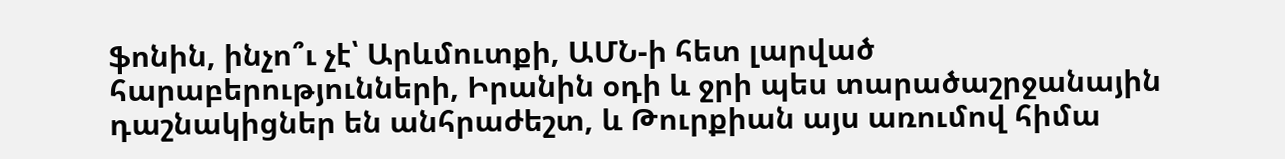ֆոնին, ինչո՞ւ չէ՝ Արևմուտքի, ԱՄՆ-ի հետ լարված հարաբերությունների, Իրանին օդի և ջրի պես տարածաշրջանային դաշնակիցներ են անհրաժեշտ, և Թուրքիան այս առումով հիմա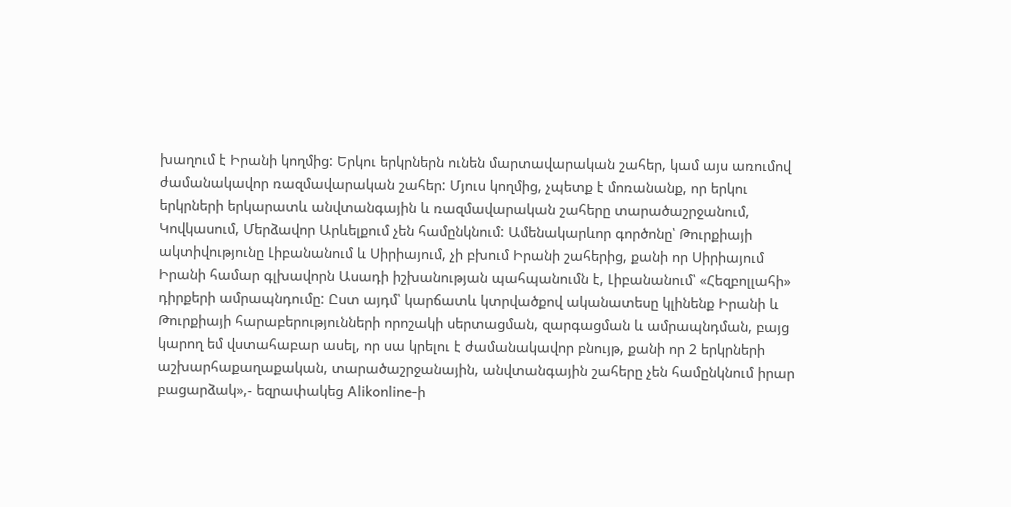խաղում է Իրանի կողմից: Երկու երկրներն ունեն մարտավարական շահեր, կամ այս առումով ժամանակավոր ռազմավարական շահեր: Մյուս կողմից, չպետք է մոռանանք, որ երկու երկրների երկարատև անվտանգային և ռազմավարական շահերը տարածաշրջանում, Կովկասում, Մերձավոր Արևելքում չեն համընկնում: Ամենակարևոր գործոնը՝ Թուրքիայի ակտիվությունը Լիբանանում և Սիրիայում, չի բխում Իրանի շահերից, քանի որ Սիրիայում Իրանի համար գլխավորն Ասադի իշխանության պահպանումն է, Լիբանանում՝ «Հեզբոլլահի» դիրքերի ամրապնդումը: Ըստ այդմ՝ կարճատև կտրվածքով ականատեսը կլինենք Իրանի և Թուրքիայի հարաբերությունների որոշակի սերտացման, զարգացման և ամրապնդման, բայց կարող եմ վստահաբար ասել, որ սա կրելու է ժամանակավոր բնույթ, քանի որ 2 երկրների աշխարհաքաղաքական, տարածաշրջանային, անվտանգային շահերը չեն համընկնում իրար բացարձակ»,- եզրափակեց Alikonline-ի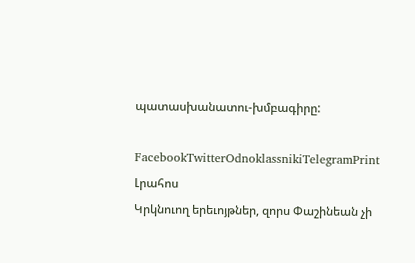պատասխանատու-խմբագիրը:

FacebookTwitterOdnoklassnikiTelegramPrint
Լրահոս
Կրկնուող երեւոյթներ, զորս Փաշինեան չի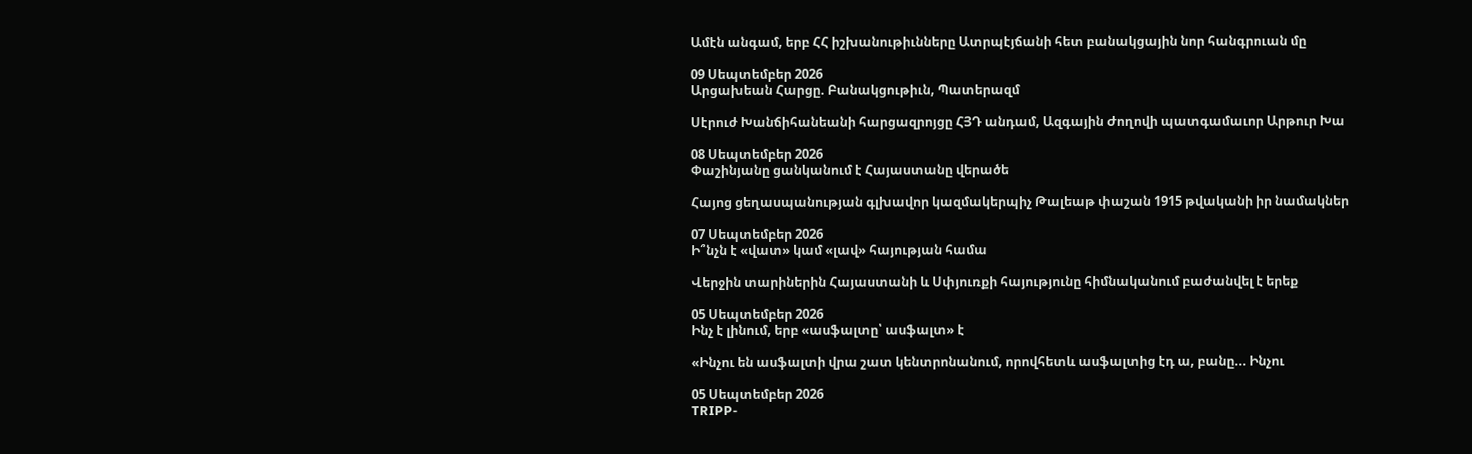Ամէն անգամ, երբ ՀՀ իշխանութիւնները Ատրպէյճանի հետ բանակցային նոր հանգրուան մը

09 Սեպտեմբեր 2026
Արցախեան Հարցը. Բանակցութիւն, Պատերազմ

Սէրուժ Խանճիհանեանի հարցազրոյցը ՀՅԴ անդամ, Ազգային Ժողովի պատգամաւոր Արթուր Խա

08 Սեպտեմբեր 2026
Փաշինյանը ցանկանում է Հայաստանը վերածե

Հայոց ցեղասպանության գլխավոր կազմակերպիչ Թալեաթ փաշան 1915 թվականի իր նամակներ

07 Սեպտեմբեր 2026
Ի՞նչն է «վատ» կամ «լավ» հայության համա

Վերջին տարիներին Հայաստանի և Սփյուռքի հայությունը հիմնականում բաժանվել է երեք

05 Սեպտեմբեր 2026
Ինչ է լինում, երբ «ասֆալտը՝ ասֆալտ» է

«Ինչու են ասֆալտի վրա շատ կենտրոնանում, որովհետև ասֆալտից էդ ա, բանը... Ինչու

05 Սեպտեմբեր 2026
TRIPP-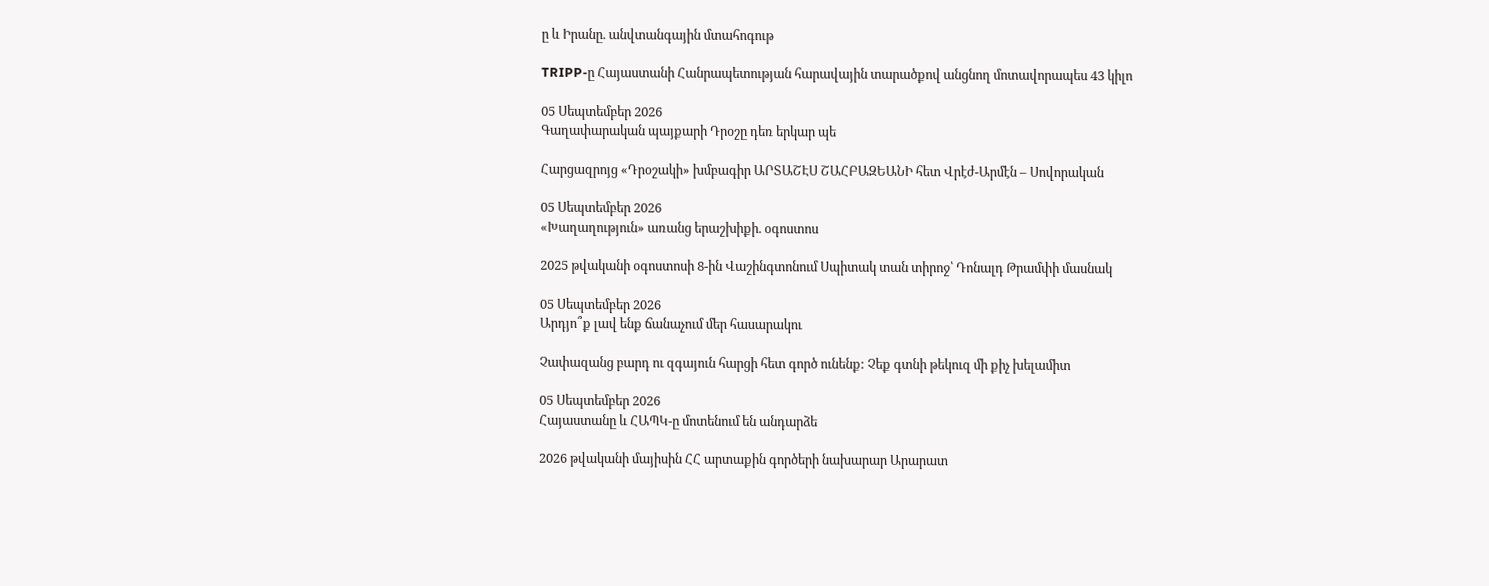ը և Իրանը. անվտանգային մտահոգութ

TRIPP-ը Հայաստանի Հանրապետության հարավային տարածքով անցնող մոտավորապես 43 կիլո

05 Սեպտեմբեր 2026
Գաղափարական պայքարի Դրօշը դեռ երկար պե

Հարցազրոյց «Դրօշակի» խմբագիր ԱՐՏԱՇԷՍ ՇԱՀԲԱԶԵԱՆԻ հետ Վրէժ-Արմէն – Սովորական

05 Սեպտեմբեր 2026
«Խաղաղություն» առանց երաշխիքի. օգոստոս

2025 թվականի օգոստոսի 8-ին Վաշինգտոնում Սպիտակ տան տիրոջ՝ Դոնալդ Թրամփի մասնակ

05 Սեպտեմբեր 2026
Արդյո՞ք լավ ենք ճանաչում մեր հասարակու

Չափազանց բարդ ու զգայուն հարցի հետ գործ ունենք: Չեք գտնի թեկուզ մի քիչ խելամիտ

05 Սեպտեմբեր 2026
Հայաստանը և ՀԱՊԿ-ը մոտենում են անդարձե

2026 թվականի մայիսին ՀՀ արտաքին գործերի նախարար Արարատ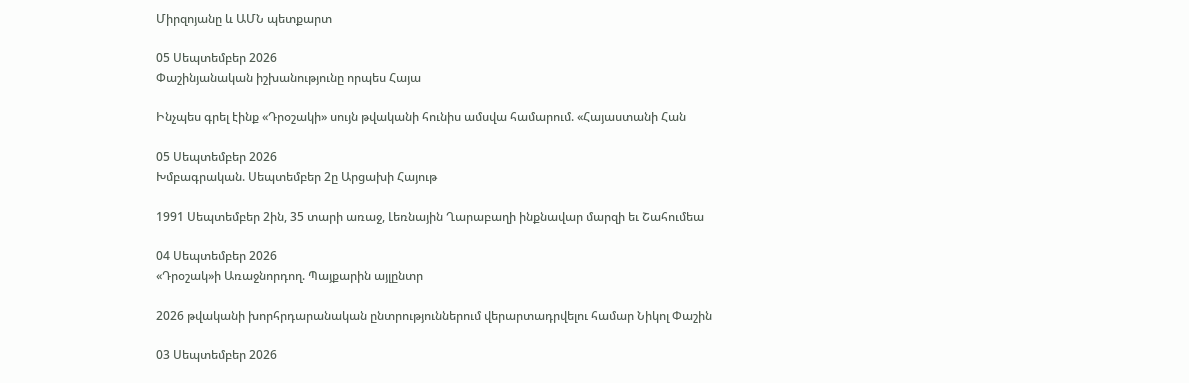Միրզոյանը և ԱՄՆ պետքարտ

05 Սեպտեմբեր 2026
Փաշինյանական իշխանությունը որպես Հայա

Ինչպես գրել էինք «Դրօշակի» սույն թվականի հունիս ամսվա համարում. «Հայաստանի Հան

05 Սեպտեմբեր 2026
Խմբագրական. Սեպտեմբեր 2ը Արցախի Հայութ

1991 Սեպտեմբեր 2ին, 35 տարի առաջ, Լեռնային Ղարաբաղի ինքնավար մարզի եւ Շահումեա

04 Սեպտեմբեր 2026
«Դրօշակ»ի Առաջնորդող. Պայքարին այլընտր

2026 թվականի խորհրդարանական ընտրություններում վերարտադրվելու համար Նիկոլ Փաշին

03 Սեպտեմբեր 2026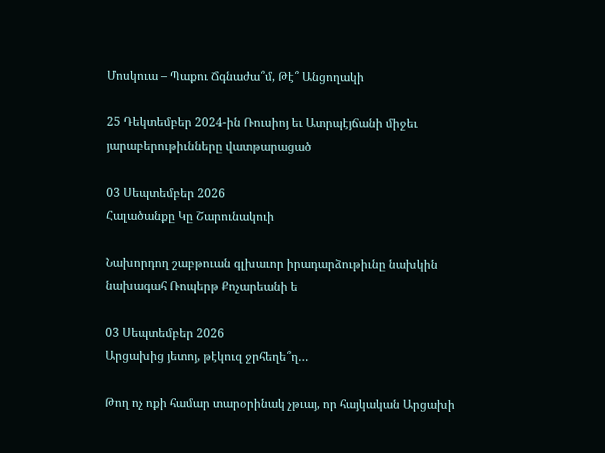Մոսկուա – Պաքու Ճգնաժա՞մ, Թէ՞ Անցողակի

25 Դեկտեմբեր 2024-ին Ռուսիոյ եւ Ատրպէյճանի միջեւ յարաբերութիւնները վատթարացած

03 Սեպտեմբեր 2026
Հալածանքը Կը Շարունակուի

Նախորդող շաբթուան գլխաւոր իրադարձութիւնը նախկին նախագահ Ռոպերթ Քոչարեանի ե

03 Սեպտեմբեր 2026
Արցախից յետոյ, թէկուզ ջրհեղե՞ղ…

Թող ոչ ոքի համար տարօրինակ չթւայ, որ հայկական Արցախի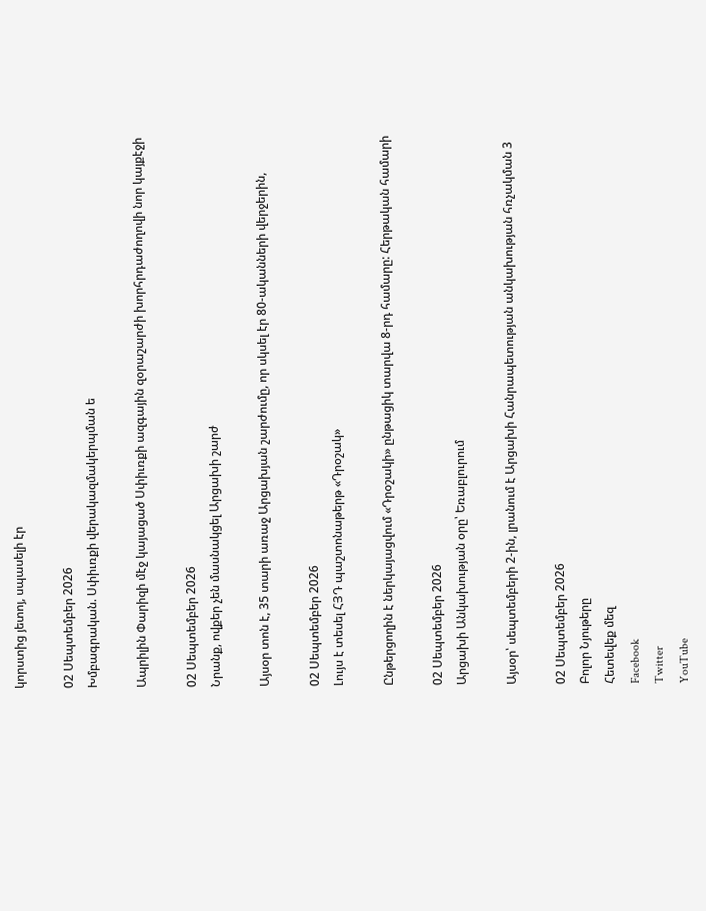կորստից յետոյ, սպասելի էր

02 Սեպտեմբեր 2026
Խմբագրական. Սփիւռքի վերակազմակերպման ե

Ապրիլին Փարիզի մէջ կայացած Սփիւռքի ազգային զօրաշարժի խորհրդաժողովի նոր կայքէջի

02 Սեպտեմբեր 2026
Նրանք, ովքեր չեն մասնակցել Արցախի շարժ

Այսօր տոն է, 35 տարի առաջ Արցախյան շարժումը, որ սկսել էր 80-ականների վերջերին,

02 Սեպտեմբեր 2026
Լույս է տեսել ՀՅԴ պաշտոնաթերթ «Դրօշակ»

Ընթերցողին է ներկայացվում «Դրօշակի» ընթացիկ տարվա 8-րդ համարը: Հերթական համարի

02 Սեպտեմբեր 2026
Արցախի Անկախության օրը՝ Եռաբլուրում

Այսօր՝ սեպտեմբերի 2-ին, լրանում է Արցախի Հանրապետության անկախության հռչակման 3

02 Սեպտեմբեր 2026
Բոլոր Նյութերը
Հետեվեք մեզ
Facebook
Twitter
YouTube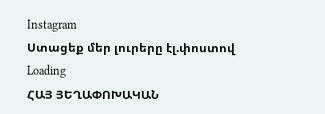Instagram
Ստացեք մեր լուրերը էլ.փոստով
Loading
ՀԱՅ ՅԵՂԱՓՈԽԱԿԱՆ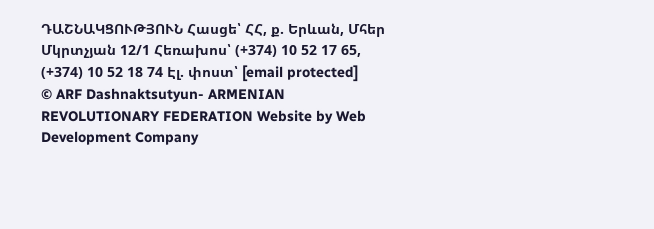ԴԱՇՆԱԿՑՈՒԹՅՈՒՆ Հասցե՝ ՀՀ, ք. Երևան, Մհեր Մկրտչյան 12/1 Հեռախոս՝ (+374) 10 52 17 65, (+374) 10 52 18 74 Էլ. փոստ՝ [email protected]
© ARF Dashnaktsutyun- ARMENIAN REVOLUTIONARY FEDERATION Website by Web Development Company